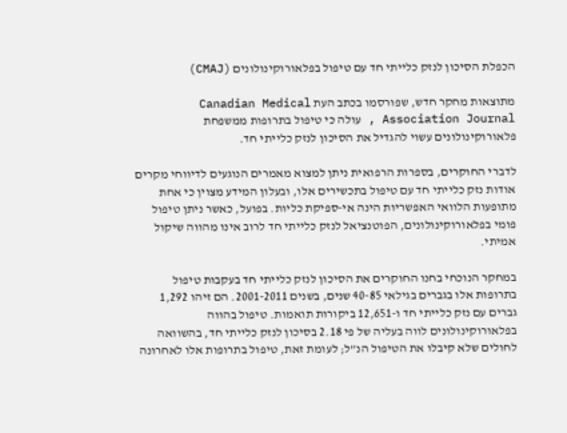הכפלת הסיכון לנזק כלייתי חד עם טיפול בפלאורוקינולונים (CMAJ)

מתוצאות מחקר חדש, שפורסמו בכתב העת Canadian Medical Association Journal , עולה כי טיפול בתרופות ממשפחת פלאורוקינולונים עשוי להגדיל את הסיכון לנזק כלייתי חד.

לדברי החוקרים, בספרות הרפואית ניתן למצוא מאמרים הנוגעים לדיווחי מקרים אודות נזק כלייתי חד עם טיפול בתכשירים אלו, ובעלון המידע מצוין כי אחת מתופעות הלוואי האפשריות הינה אי-ספיקת כליות. בפועל, כאשר ניתן טיפול פומי בפלאורוקינולונים, הפוטנציאל לנזק כלייתי חד לרוב אינו מהווה שיקול אמיתי.

במחקר הנוכחי בחנו החוקרים את הסיכון לנזק כלייתי חד בעקבות טיפול בתרופות אלו בגברים בגילאי 40-85 שנים, בשנים 2001-2011. הם זיהו 1,292 גברים עם נזק כלייתי חד ו-12,651 ביקורות תואמות. טיפול בהווה בפלאורוקינולונים לווה בעליה של פי 2.18 בסיכון לנזק כלייתי חד, בהשוואה לחולים שלא קיבלו את הטיפול הנ”ל; לעומת זאת, טיפול בתרופות אלו לאחרונה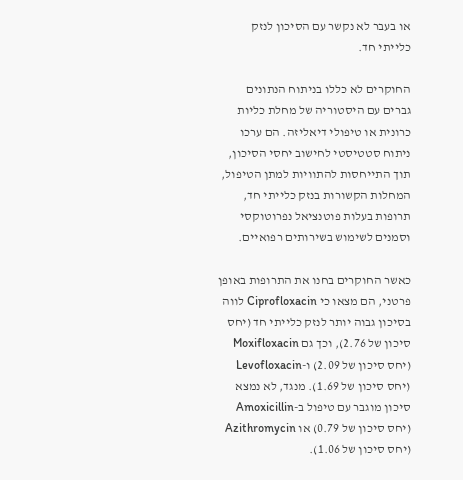או בעבר לא נקשר עם הסיכון לנזק כלייתי חד.

החוקרים לא כללו בניתוח הנתונים גברים עם היסטוריה של מחלת כליות כרונית או טיפולי דיאליזה. הם ערכו ניתוח סטטיסטי לחישוב יחסי הסיכון, תוך התייחסות להתוויות למתן הטיפול, המחלות הקשורות בנזק כלייתי חד, תרופות בעלות פוטנציאל נפרוטוקסי וסמנים לשימוש בשירותים רפואיים.

כאשר החוקרים בחנו את התרופות באופן פרטני, הם מצאו כי Ciprofloxacin לווה בסיכון גבוה יותר לנזק כלייתי חד (יחס סיכון של 2.76), וכך גם Moxifloxacin (יחס סיכון של 2.09) ו-Levofloxacin (יחס סיכון של 1.69). מנגד, לא נמצא סיכון מוגבר עם טיפול ב-Amoxicillin (יחס סיכון של 0.79) או Azithromycin (יחס סיכון של 1.06).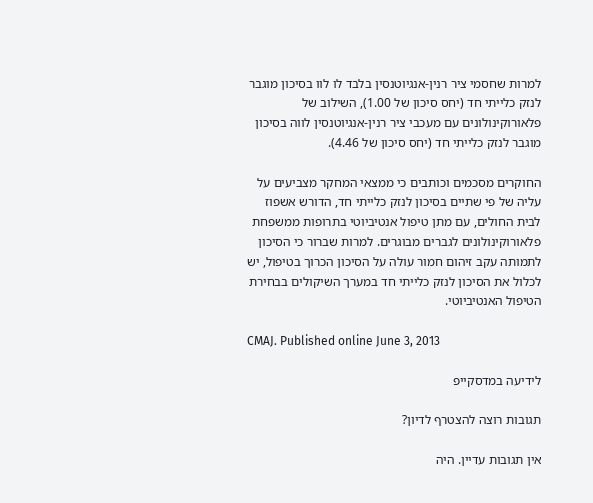למרות שחסמי ציר רנין-אנגיוטנסין בלבד לו לוו בסיכון מוגבר לנזק כלייתי חד (יחס סיכון של 1.00), השילוב של פלאורוקינולונים עם מעכבי ציר רנין-אנגיוטנסין לווה בסיכון מוגבר לנזק כלייתי חד (יחס סיכון של 4.46).

החוקרים מסכמים וכותבים כי ממצאי המחקר מצביעים על עליה של פי שתיים בסיכון לנזק כלייתי חד, הדורש אשפוז לבית החולים, עם מתן טיפול אנטיביוטי בתרופות ממשפחת פלאורוקינולונים לגברים מבוגרים. למרות שברור כי הסיכון לתמותה עקב זיהום חמור עולה על הסיכון הכרוך בטיפול, יש לכלול את הסיכון לנזק כלייתי חד במערך השיקולים בבחירת הטיפול האנטיביוטי.

CMAJ. Published online June 3, 2013

לידיעה במדסקייפ

תגובות רוצה להצטרף לדיון?

אין תגובות עדיין. היה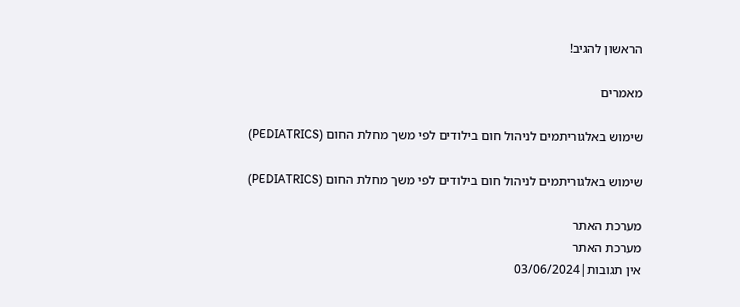הראשון להגיב!

מאמרים

שימוש באלגוריתמים לניהול חום בילודים לפי משך מחלת החום (PEDIATRICS)

שימוש באלגוריתמים לניהול חום בילודים לפי משך מחלת החום (PEDIATRICS)

מערכת האתר
מערכת האתר
אין תגובות|03/06/2024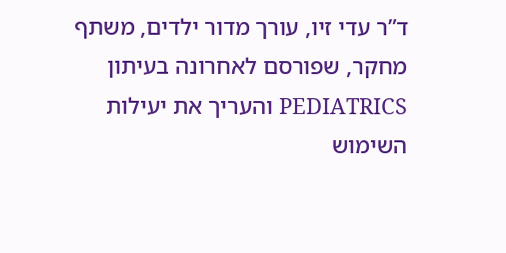ד”ר עדי זיו, עורך מדור ילדים, משתף מחקר, שפורסם לאחרונה בעיתון PEDIATRICS והעריך את יעילות השימוש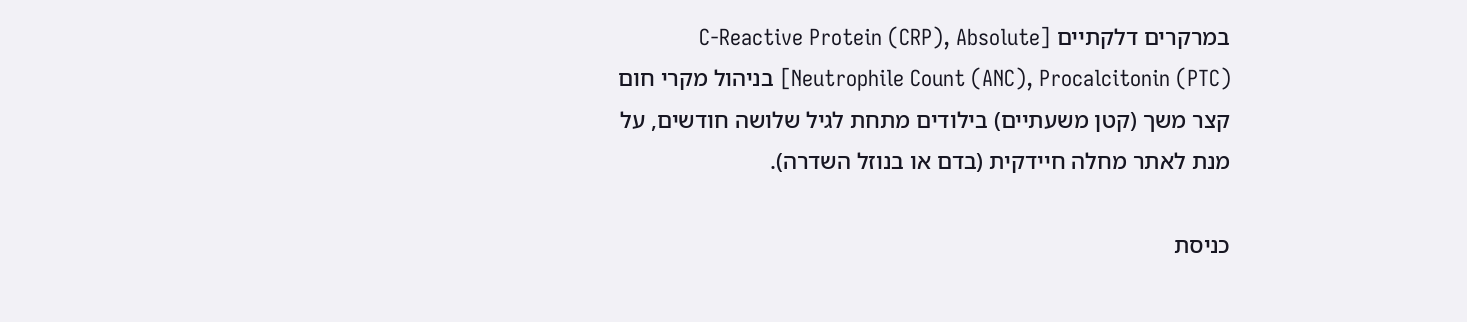במרקרים דלקתיים [C-Reactive Protein (CRP), Absolute Neutrophile Count (ANC), Procalcitonin (PTC)] בניהול מקרי חום קצר משך (קטן משעתיים) בילודים מתחת לגיל שלושה חודשים, על מנת לאתר מחלה חיידקית (בדם או בנוזל השדרה).

כניסת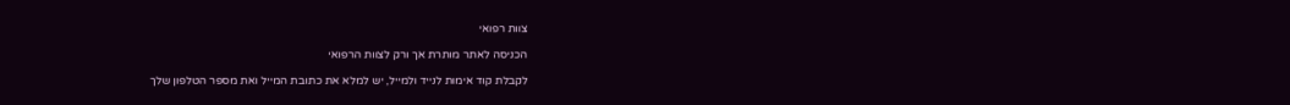צוות רפואי

הכניסה לאתר מותרת אך ורק לצוות הרפואי

לקבלת קוד אימות לנייד ולמייל, יש למלא את כתובת המייל ואת מספר הטלפון שלך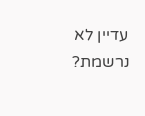עדיין לא נרשמת?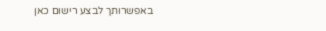באפשרותך לבצע רישום כאן